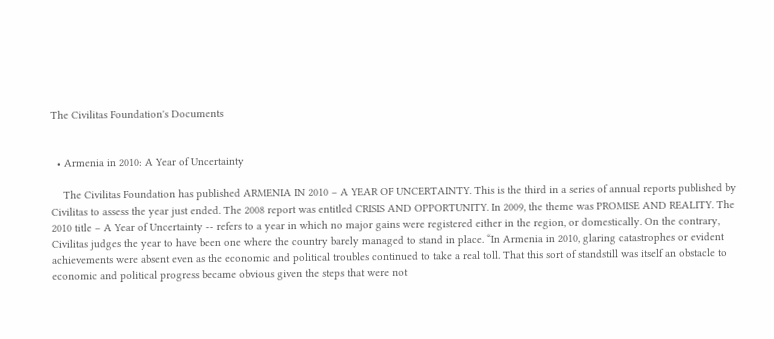The Civilitas Foundation's Documents


  • Armenia in 2010: A Year of Uncertainty

    The Civilitas Foundation has published ARMENIA IN 2010 – A YEAR OF UNCERTAINTY. This is the third in a series of annual reports published by Civilitas to assess the year just ended. The 2008 report was entitled CRISIS AND OPPORTUNITY. In 2009, the theme was PROMISE AND REALITY. The 2010 title – A Year of Uncertainty -- refers to a year in which no major gains were registered either in the region, or domestically. On the contrary, Civilitas judges the year to have been one where the country barely managed to stand in place. “In Armenia in 2010, glaring catastrophes or evident achievements were absent even as the economic and political troubles continued to take a real toll. That this sort of standstill was itself an obstacle to economic and political progress became obvious given the steps that were not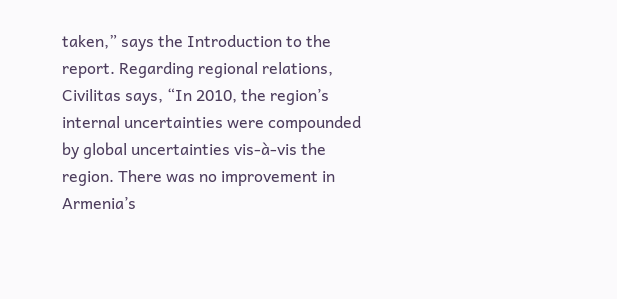taken,” says the Introduction to the report. Regarding regional relations, Civilitas says, “In 2010, the region’s internal uncertainties were compounded by global uncertainties vis-à-vis the region. There was no improvement in Armenia’s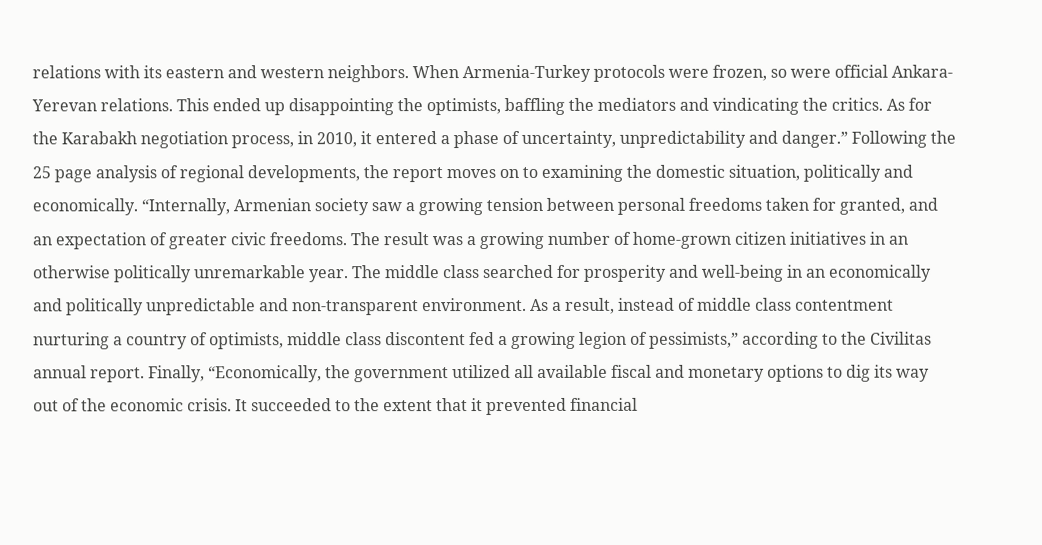relations with its eastern and western neighbors. When Armenia-Turkey protocols were frozen, so were official Ankara-Yerevan relations. This ended up disappointing the optimists, baffling the mediators and vindicating the critics. As for the Karabakh negotiation process, in 2010, it entered a phase of uncertainty, unpredictability and danger.” Following the 25 page analysis of regional developments, the report moves on to examining the domestic situation, politically and economically. “Internally, Armenian society saw a growing tension between personal freedoms taken for granted, and an expectation of greater civic freedoms. The result was a growing number of home-grown citizen initiatives in an otherwise politically unremarkable year. The middle class searched for prosperity and well-being in an economically and politically unpredictable and non-transparent environment. As a result, instead of middle class contentment nurturing a country of optimists, middle class discontent fed a growing legion of pessimists,” according to the Civilitas annual report. Finally, “Economically, the government utilized all available fiscal and monetary options to dig its way out of the economic crisis. It succeeded to the extent that it prevented financial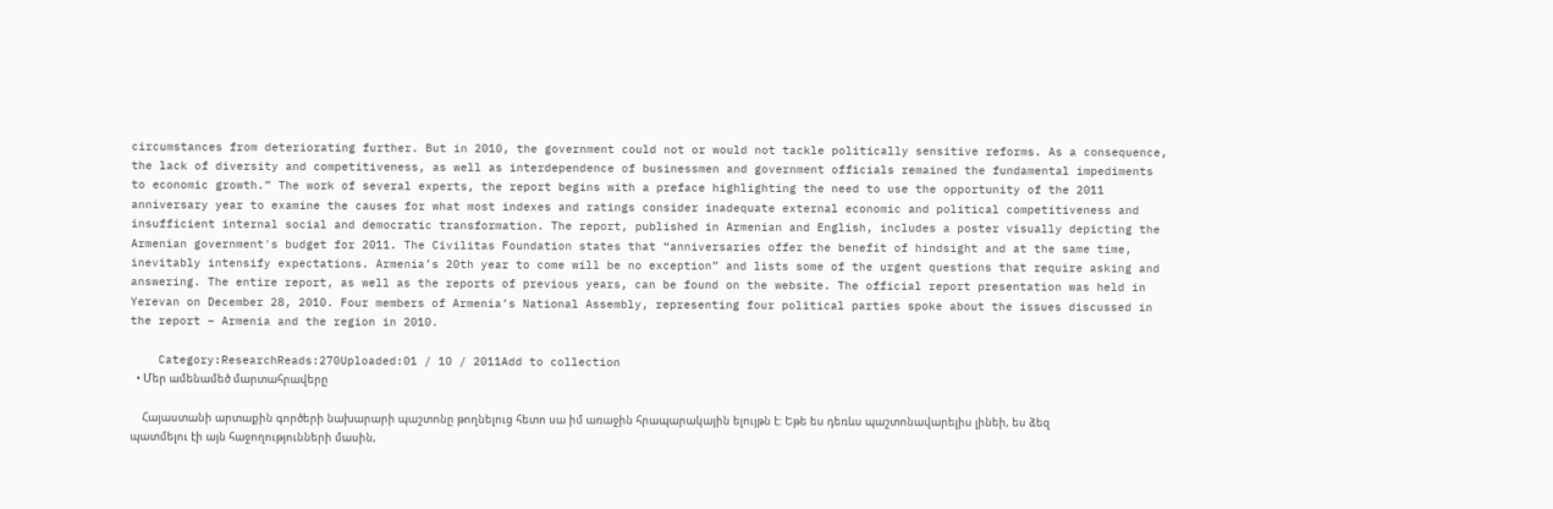circumstances from deteriorating further. But in 2010, the government could not or would not tackle politically sensitive reforms. As a consequence, the lack of diversity and competitiveness, as well as interdependence of businessmen and government officials remained the fundamental impediments to economic growth.” The work of several experts, the report begins with a preface highlighting the need to use the opportunity of the 2011 anniversary year to examine the causes for what most indexes and ratings consider inadequate external economic and political competitiveness and insufficient internal social and democratic transformation. The report, published in Armenian and English, includes a poster visually depicting the Armenian government's budget for 2011. The Civilitas Foundation states that “anniversaries offer the benefit of hindsight and at the same time, inevitably intensify expectations. Armenia’s 20th year to come will be no exception” and lists some of the urgent questions that require asking and answering. The entire report, as well as the reports of previous years, can be found on the website. The official report presentation was held in Yerevan on December 28, 2010. Four members of Armenia’s National Assembly, representing four political parties spoke about the issues discussed in the report – Armenia and the region in 2010.

    Category:ResearchReads:270Uploaded:01 / 10 / 2011Add to collection
  • Մեր ամենամեծ մարտահրավերը

    Հայաստանի արտաքին գործերի նախարարի պաշտոնը թողնելուց հետո սա իմ առաջին հրապարակային ելույթն է: Եթե ես դեռևս պաշտոնավարելիս լինեի, ես ձեզ պատմելու էի այն հաջողությունների մասին,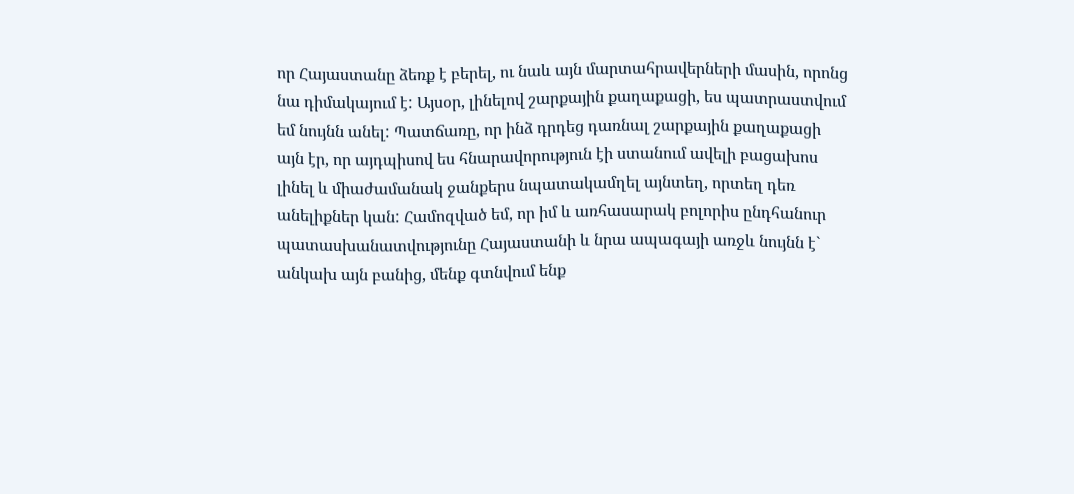որ Հայաստանը ձեռք է բերել, ու նաև այն մարտահրավերների մասին, որոնց նա դիմակայում է: Այսօր, լինելով շարքային քաղաքացի, ես պատրաստվում եմ նույնն անել: Պատճառը, որ ինձ դրդեց դառնալ շարքային քաղաքացի այն էր, որ այդպիսով ես հնարավորություն էի ստանում ավելի բացախոս լինել և միաժամանակ ջանքերս նպատակամղել այնտեղ, որտեղ դեռ անելիքներ կան: Համոզված եմ, որ իմ և առհասարակ բոլորիս ընդհանուր պատասխանատվությունը Հայաստանի և նրա ապագայի առջև նույնն է` անկախ այն բանից, մենք գտնվում ենք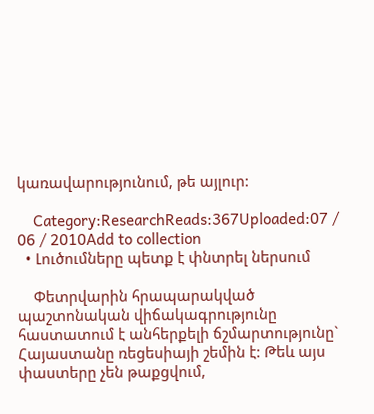կառավարությունում, թե այլուր:

    Category:ResearchReads:367Uploaded:07 / 06 / 2010Add to collection
  • Լուծումները պետք է փնտրել ներսում

    Փետրվարին հրապարակված պաշտոնական վիճակագրությունը հաստատում է անհերքելի ճշմարտությունը` Հայաստանը ռեցեսիայի շեմին է: Թեև այս փաստերը չեն թաքցվում,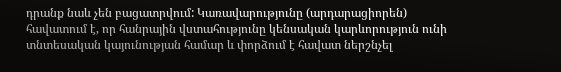դրանք նաև չեն բացատրվում: Կառավարությունը (արդարացիորեն) հավատում է, որ հանրային վստահությունը կենսական կարևորություն ունի տնտեսական կայունության համար և փորձում է հավատ ներշնչել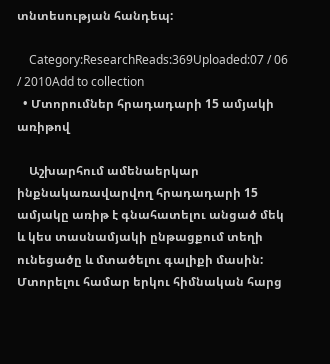տնտեսության հանդեպ:

    Category:ResearchReads:369Uploaded:07 / 06 / 2010Add to collection
  • Մտորումներ հրադադարի 15 ամյակի առիթով

    Աշխարհում ամենաերկար ինքնակառավարվող հրադադարի 15 ամյակը առիթ է գնահատելու անցած մեկ և կես տասնամյակի ընթացքում տեղի ունեցածը և մտածելու գալիքի մասին: Մտորելու համար երկու հիմնական հարց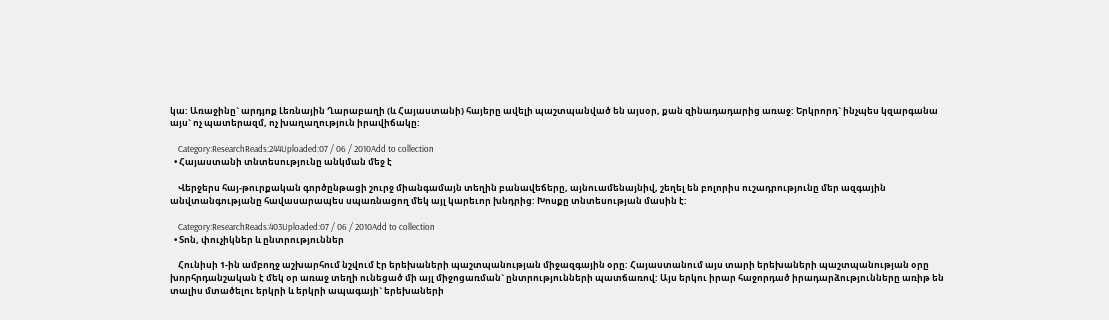կա: Առաջինը` արդյոք Լեռնային Ղարաբաղի (և Հայաստանի) հայերը ավելի պաշտպանված են այսօր, քան զինադադարից առաջ: Երկրորդ` ինչպես կզարգանա այս` ոչ պատերազմ, ոչ խաղաղություն իրավիճակը:

    Category:ResearchReads:244Uploaded:07 / 06 / 2010Add to collection
  • Հայաստանի տնտեսությունը անկման մեջ է

    Վերջերս հայ-թուրքական գործընթացի շուրջ միանգամայն տեղին բանավեճերը, այնուամենայնիվ, շեղել են բոլորիս ուշադրությունը մեր ազգային անվտանգությանը հավասարապես սպառնացող մեկ այլ կարեւոր խնդրից: Խոսքը տնտեսության մասին է:

    Category:ResearchReads:403Uploaded:07 / 06 / 2010Add to collection
  • Տոն, փուչիկներ և ընտրություններ

    Հունիսի 1-ին ամբողջ աշխարհում նշվում էր երեխաների պաշտպանության միջազգային օրը: Հայաստանում այս տարի երեխաների պաշտպանության օրը խորհրդանշական է մեկ օր առաջ տեղի ունեցած մի այլ միջոցառման` ընտրությունների պատճառով: Այս երկու իրար հաջորդած իրադարձությունները առիթ են տալիս մտածելու երկրի և երկրի ապագայի` երեխաների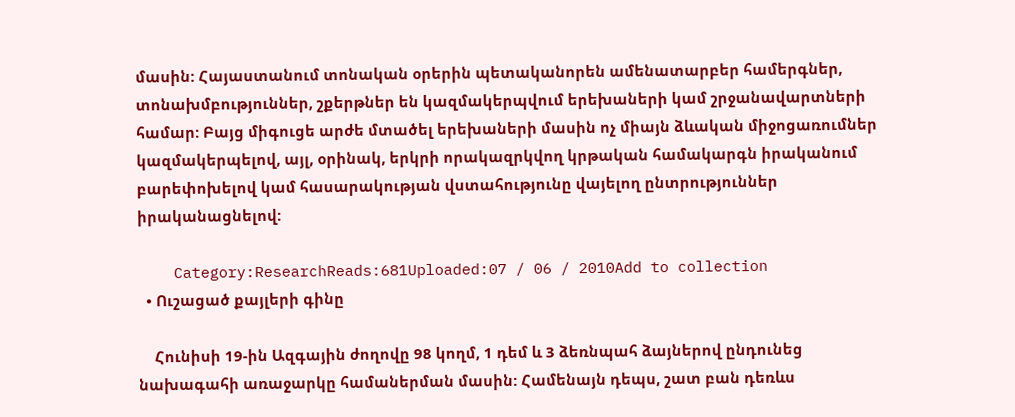մասին: Հայաստանում տոնական օրերին պետականորեն ամենատարբեր համերգներ, տոնախմբություններ, շքերթներ են կազմակերպվում երեխաների կամ շրջանավարտների համար: Բայց միգուցե արժե մտածել երեխաների մասին ոչ միայն ձևական միջոցառումներ կազմակերպելով, այլ, օրինակ, երկրի որակազրկվող կրթական համակարգն իրականում բարեփոխելով կամ հասարակության վստահությունը վայելող ընտրություններ իրականացնելով:

    Category:ResearchReads:681Uploaded:07 / 06 / 2010Add to collection
  • Ուշացած քայլերի գինը

    Հունիսի 19-ին Ազգային ժողովը 98 կողմ, 1 դեմ և 3 ձեռնպահ ձայներով ընդունեց նախագահի առաջարկը համաներման մասին: Համենայն դեպս, շատ բան դեռևս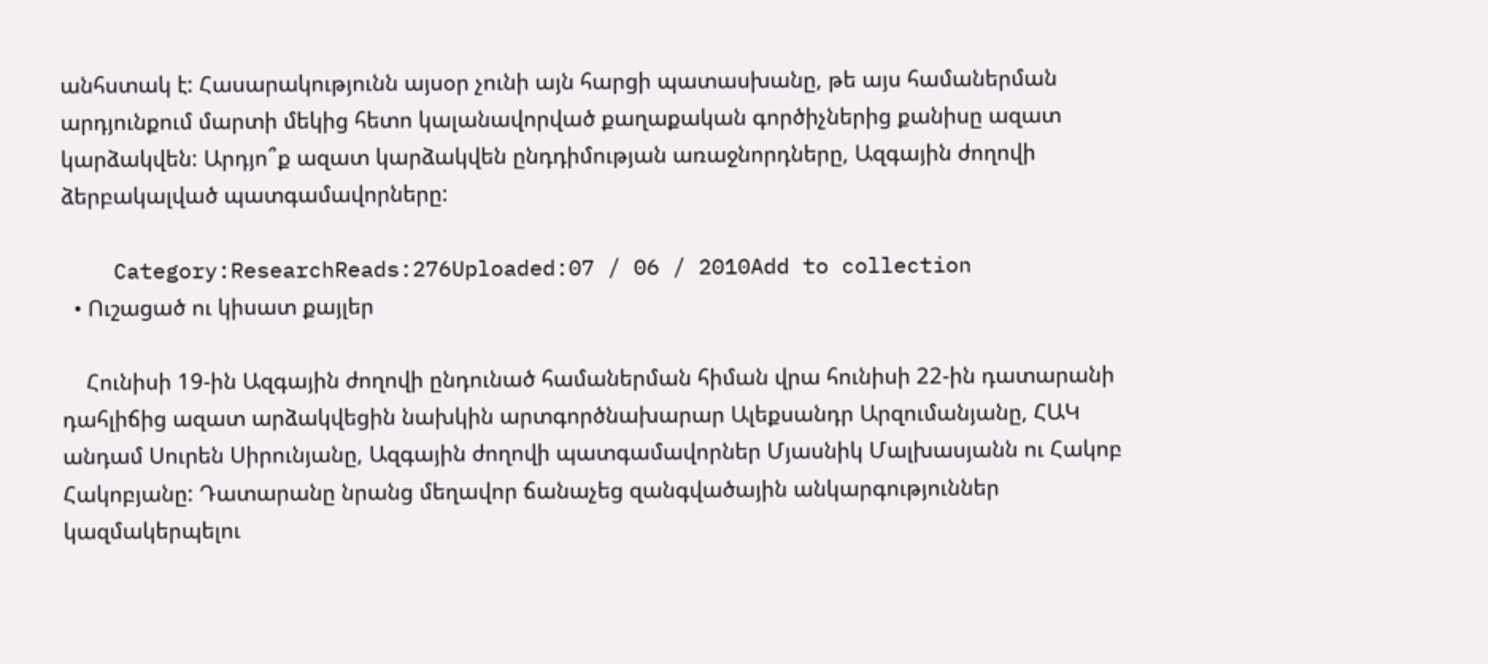անհստակ է: Հասարակությունն այսօր չունի այն հարցի պատասխանը, թե այս համաներման արդյունքում մարտի մեկից հետո կալանավորված քաղաքական գործիչներից քանիսը ազատ կարձակվեն: Արդյո՞ք ազատ կարձակվեն ընդդիմության առաջնորդները, Ազգային ժողովի ձերբակալված պատգամավորները:

    Category:ResearchReads:276Uploaded:07 / 06 / 2010Add to collection
  • Ուշացած ու կիսատ քայլեր

    Հունիսի 19-ին Ազգային ժողովի ընդունած համաներման հիման վրա հունիսի 22-ին դատարանի դահլիճից ազատ արձակվեցին նախկին արտգործնախարար Ալեքսանդր Արզումանյանը, ՀԱԿ անդամ Սուրեն Սիրունյանը, Ազգային ժողովի պատգամավորներ Մյասնիկ Մալխասյանն ու Հակոբ Հակոբյանը: Դատարանը նրանց մեղավոր ճանաչեց զանգվածային անկարգություններ կազմակերպելու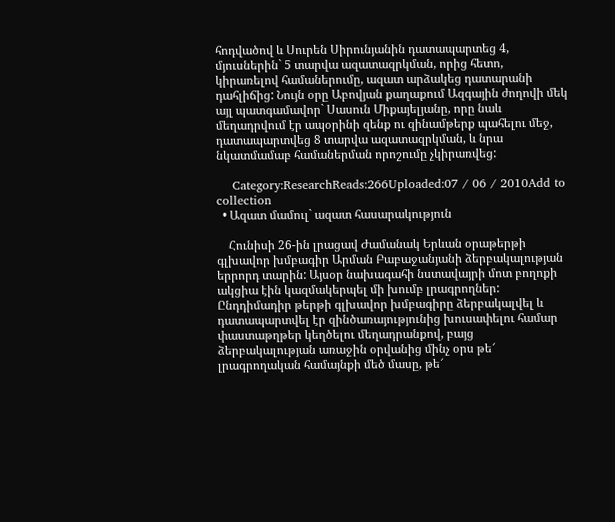հոդվածով և Սուրեն Սիրունյանին դատապարտեց 4, մյուսներին` 5 տարվա ազատազրկման, որից հետո, կիրառելով համաներումը, ազատ արձակեց դատարանի դահլիճից: Նույն օրը Աբովյան քաղաքում Ազգային ժողովի մեկ այլ պատգամավոր` Սասուն Միքայելյանը, որը նաև մեղադրվում էր ապօրինի զենք ու զինամթերք պահելու մեջ, դատապարտվեց 8 տարվա ազատազրկման, և նրա նկատմամաբ համաներման որոշումը չկիրառվեց:

    Category:ResearchReads:266Uploaded:07 / 06 / 2010Add to collection
  • Ազատ մամուլ` ազատ հասարակություն

    Հունիսի 26-ին լրացավ Ժամանակ Երևան օրաթերթի գլխավոր խմբագիր Արման Բաբաջանյանի ձերբակալության երրորդ տարին: Այսօր նախագահի նստավայրի մոտ բողոքի ակցիա էին կազմակերպել մի խումբ լրագրողներ: Ընդդիմադիր թերթի գլխավոր խմբագիրը ձերբակալվել և դատապարտվել էր զինծառայությունից խուսափելու համար փաստաթղթեր կեղծելու մեղադրանքով, բայց ձերբակալության առաջին օրվանից մինչ օրս թե՜ լրագրողական համայնքի մեծ մասը, թե՜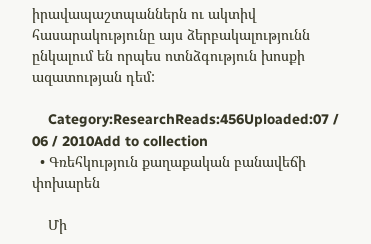իրավապաշտպաններն ու ակտիվ հասարակությունը այս ձերբակալությունն ընկալում են որպես ոտնձգություն խոսքի ազատության դեմ:

    Category:ResearchReads:456Uploaded:07 / 06 / 2010Add to collection
  • Գռեհկություն քաղաքական բանավեճի փոխարեն

    Մի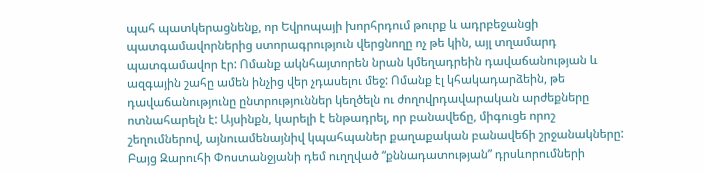պահ պատկերացնենք, որ Եվրոպայի խորհրդում թուրք և ադրբեջանցի պատգամավորներից ստորագրություն վերցնողը ոչ թե կին, այլ տղամարդ պատգամավոր էր: Ոմանք ակնհայտորեն նրան կմեղադրեին դավաճանության և ազգային շահը ամեն ինչից վեր չդասելու մեջ: Ոմանք էլ կհակադարձեին, թե դավաճանությունը ընտրություններ կեղծելն ու ժողովրդավարական արժեքները ոտնահարելն է: Այսինքն, կարելի է ենթադրել, որ բանավեճը, միգուցե որոշ շեղումներով, այնուամենայնիվ կպահպաներ քաղաքական բանավեճի շրջանակները: Բայց Զարուհի Փոստանջյանի դեմ ուղղված “քննադատության” դրսևորումների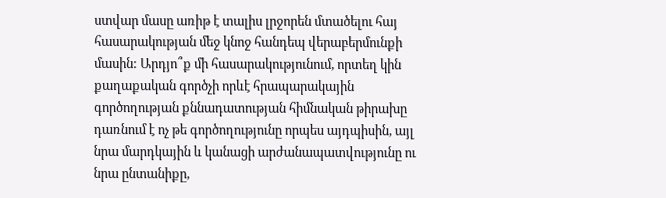ստվար մասը առիթ է տալիս լրջորեն մտածելու հայ հասարակության մեջ կնոջ հանդեպ վերաբերմունքի մասին: Արդյո՞ք մի հասարակությունում, որտեղ կին քաղաքական գործչի որևէ հրապարակային գործողության քննադատության հիմնական թիրախը դառնում է ոչ թե գործողությունը որպես այդպիսին, այլ նրա մարդկային և կանացի արժանապատվությունը ու նրա ընտանիքը,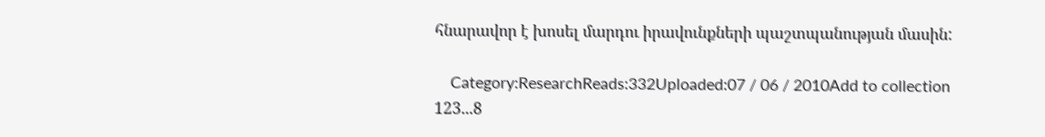հնարավոր է խոսել մարդու իրավունքների պաշտպանության մասին:

    Category:ResearchReads:332Uploaded:07 / 06 / 2010Add to collection
123...8